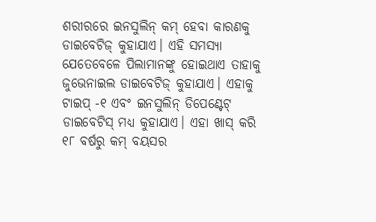ଶରୀରରେ ଇନସୁଲିନ୍ କମ୍ ହେବା କାରଣକୁ ଡାଇବେଟିଜ୍ କୁହାଯାଏ। ଏହି ସମସ୍ୟା ଯେତେବେଳେ ପିଲାମାନଙ୍କୁ ହୋଇଥାଏ ତାହାକୁ ଜୁଭେନାଇଲ ଡାଇବେଟିଜ୍ କୁହାଯାଏ। ଏହାକୁ ଟାଇପ୍ -୧ ଏବଂ ଇନସୁଲିନ୍ ଡିପେଣ୍ଟେଟ୍ ଡାଇବେଟିସ୍ ମଧ୍ୟ କୁହାଯାଏ। ଏହା ଖାସ୍ କରି ୧୮ ବର୍ଷରୁ କମ୍ ବୟସର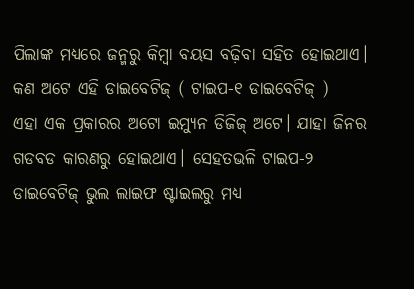ପିଲାଙ୍କ ମଧ୍ୟରେ ଜନ୍ମରୁ କିମ୍ବା ବୟସ ବଢ଼ିବା ସହିତ ହୋଇଥାଏ।
କଣ ଅଟେ ଏହି ଡାଇବେଟିଜ୍ ( ଟାଇପ-୧ ଡାଇବେଟିଜ୍ )
ଏହା ଏକ ପ୍ରକାରର ଅଟୋ ଇମ୍ୟୁନ ଡିଜିଜ୍ ଅଟେ। ଯାହା ଜିନର ଗଡବଡ କାରଣରୁ ହୋଇଥାଏ। ସେହତଭଳି ଟାଇପ-୨ ଡାଇବେଟିଜ୍ ଭୁଲ ଲାଇଫ ଷ୍ଟାଇଲରୁ ମଧ୍ୟ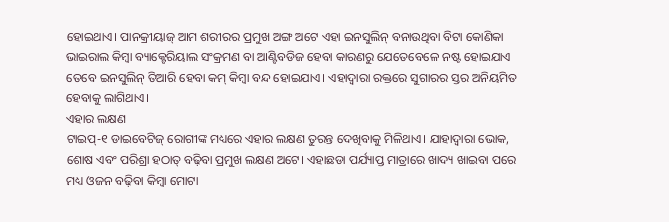ହୋଇଥାଏ। ପାନକ୍ରୀୟାଜ୍ ଆମ ଶରୀରର ପ୍ରମୁଖ ଅଙ୍ଗ ଅଟେ ଏହା ଇନସୁଲିନ୍ ବନାଉଥିବା ବିଟା କୋଣିକା ଭାଇରାଲ କିମ୍ବା ବ୍ୟାକ୍ଟେରିୟାଲ ସଂକ୍ରମଣ ବା ଆଣ୍ଟିବଡିଜ ହେବା କାରଣରୁ ଯେତେବେଳେ ନଷ୍ଟ ହୋଇଯାଏ ତେବେ ଇନସୁଲିନ୍ ତିଆରି ହେବା କମ୍ କିମ୍ବା ବନ୍ଦ ହୋଇଯାଏ। ଏହାଦ୍ବାରା ରକ୍ତରେ ସୁଗାରର ସ୍ତର ଅନିୟମିତ ହେବାକୁ ଲାଗିଥାଏ।
ଏହାର ଲକ୍ଷଣ
ଟାଇପ୍-୧ ଡାଇବେଟିଜ୍ ରୋଗୀଙ୍କ ମଧ୍ୟରେ ଏହାର ଲକ୍ଷଣ ତୁରନ୍ତ ଦେଖିବାକୁ ମିଳିଥାଏ। ଯାହାଦ୍ବାରା ଭୋକ, ଶୋଷ ଏବଂ ପରିଶ୍ରା ହଠାତ୍ ବଢ଼ିବା ପ୍ରମୁଖ ଲକ୍ଷଣ ଅଟେ। ଏହାଛଡା ପର୍ଯ୍ୟାପ୍ତ ମାତ୍ରାରେ ଖାଦ୍ୟ ଖାଇବା ପରେ ମଧ୍ୟ ଓଜନ ବଢ଼ିବା କିମ୍ବା ମୋଟା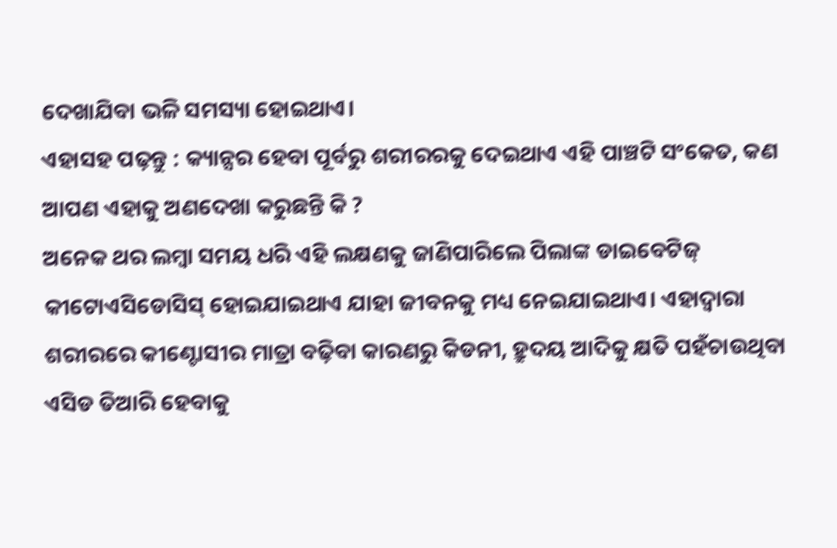ଦେଖାଯିବା ଭଳି ସମସ୍ୟା ହୋଇଥାଏ।
ଏହାସହ ପଢ଼ନ୍ତୁ : କ୍ୟାନ୍ସର ହେବା ପୂର୍ବରୁ ଶରୀରରକୁ ଦେଇଥାଏ ଏହି ପାଞ୍ଚଟି ସଂକେତ, କଣ ଆପଣ ଏହାକୁ ଅଣଦେଖା କରୁଛନ୍ତି କି ?
ଅନେକ ଥର ଲମ୍ବା ସମୟ ଧରି ଏହି ଲକ୍ଷଣକୁ ଜାଣିପାରିଲେ ପିଲାଙ୍କ ଡାଇବେଟିଜ୍ କୀଟୋଏସିଡୋସିସ୍ ହୋଇଯାଇଥାଏ ଯାହା ଜୀବନକୁ ମଧ୍ୟ ନେଇଯାଇଥାଏ। ଏହାଦ୍ବାରା ଶରୀରରେ କୀଣ୍ଟୋସୀର ମାତ୍ରା ବଢ଼ିବା କାରଣରୁ କିଡନୀ, ହ୍ରୁଦୟ ଆଦିକୁ କ୍ଷତି ପହଁଚାଉଥିବା ଏସିଡ ତିଆରି ହେବାକୁ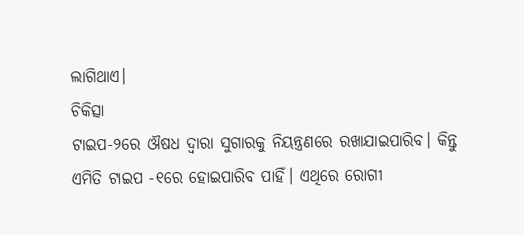ଲାଗିଥାଏ।
ଚିକିତ୍ସା
ଟାଇପ-୨ରେ ଔଷଧ ଦ୍ବାରା ସୁଗାରକୁ ନିୟନ୍ତ୍ରଣରେ ରଖାଯାଇପାରିବ। କିନ୍ତୁ ଏମିତି ଟାଇପ -୧ରେ ହୋଇପାରିବ ପାହିଁ। ଏଥିରେ ରୋଗୀ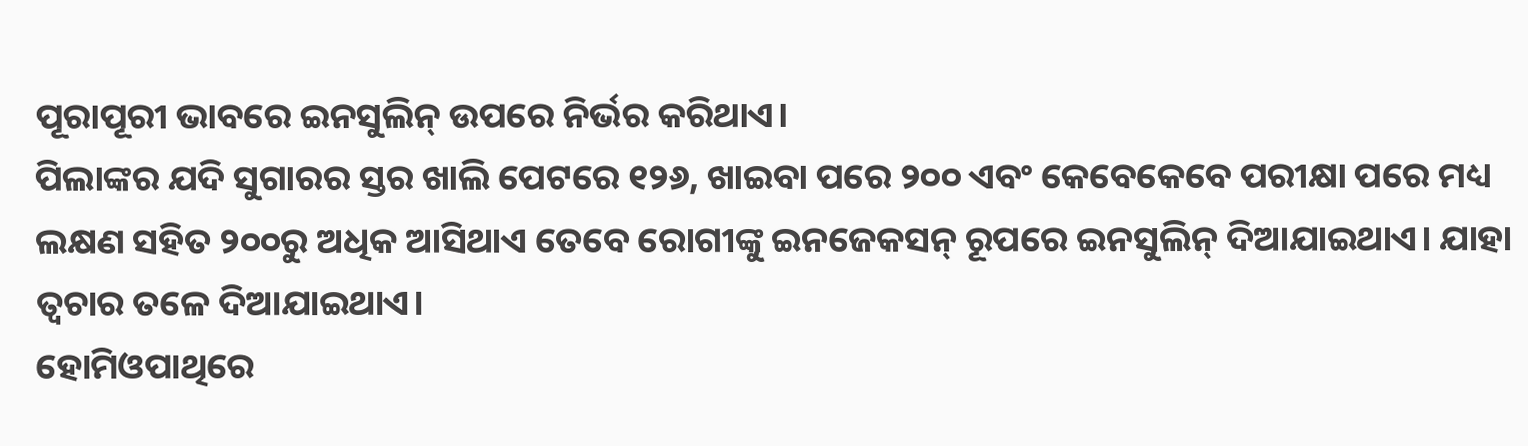ପୂରାପୂରୀ ଭାବରେ ଇନସୁଲିନ୍ ଉପରେ ନିର୍ଭର କରିଥାଏ।
ପିଲାଙ୍କର ଯଦି ସୁଗାରର ସ୍ତର ଖାଲି ପେଟରେ ୧୨୬, ଖାଇବା ପରେ ୨୦୦ ଏବଂ କେବେକେବେ ପରୀକ୍ଷା ପରେ ମଧ୍ୟ ଲକ୍ଷଣ ସହିତ ୨୦୦ରୁ ଅଧିକ ଆସିଥାଏ ତେବେ ରୋଗୀଙ୍କୁ ଇନଜେକସନ୍ ରୂପରେ ଇନସୁଲିନ୍ ଦିଆଯାଇଥାଏ। ଯାହା ତ୍ବଚାର ତଳେ ଦିଆଯାଇଥାଏ।
ହୋମିଓପାଥିରେ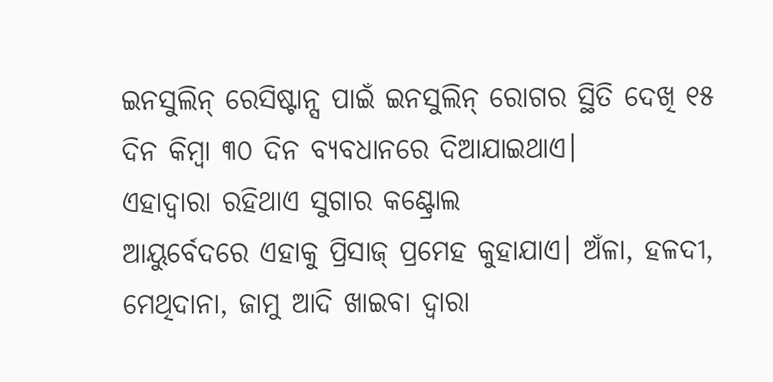ଇନସୁଲିନ୍ ରେସିଷ୍ଟାନ୍ସ ପାଇଁ ଇନସୁଲିନ୍ ରୋଗର ସ୍ଥିତି ଦେଖି ୧୫ ଦିନ କିମ୍ବା ୩୦ ଦିନ ବ୍ୟବଧାନରେ ଦିଆଯାଇଥାଏ।
ଏହାଦ୍ବାରା ରହିଥାଏ ସୁଗାର କଣ୍ଟ୍ରୋଲ
ଆୟୁର୍ବେଦରେ ଏହାକୁ ପ୍ରିସାଜ୍ ପ୍ରମେହ କୁହାଯାଏ। ଅଁଳା, ହଳଦୀ, ମେଥିଦାନା, ଜାମୁ ଆଦି ଖାଇବା ଦ୍ବାରା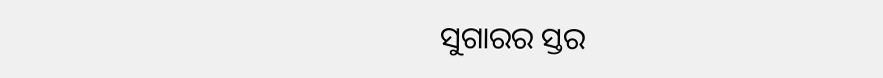ସୁଗାରର ସ୍ତର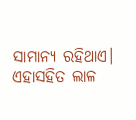ସାମାନ୍ୟ ରହିଥାଏ। ଏହାସହିତ ଲାଳ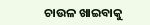ଚାଉଳ ଖାଇବାକୁ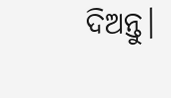ଦିଅନ୍ତୁ।